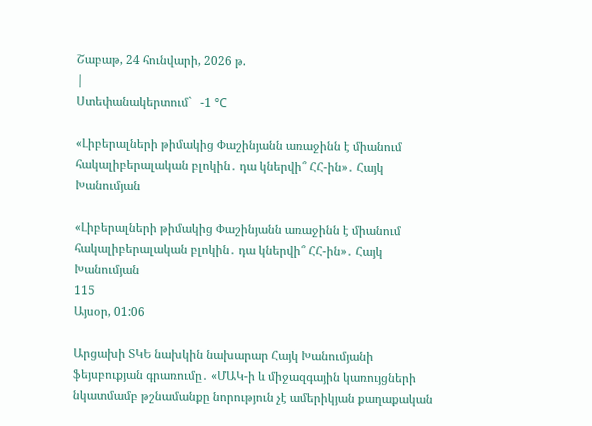Շաբաթ, 24 հունվարի, 2026 թ.
|
Ստեփանակերտում`   -1 °C

«Լիբերալների թիմակից Փաշինյանն առաջինն է միանում հակալիբերալական բլոկին․ դա կներվի՞ ՀՀ-ին»․ Հայկ Խանումյան

«Լիբերալների թիմակից Փաշինյանն առաջինն է միանում հակալիբերալական բլոկին․ դա կներվի՞ ՀՀ-ին»․ Հայկ Խանումյան
115
Այսօր, 01:06

Արցախի ՏԿԵ նախկին նախարար Հայկ Խանումյանի ֆեյսբուքյան գրառումը․ «ՄԱԿ-ի և միջազգային կառույցների նկատմամբ թշնամանքը նորություն չէ ամերիկյան քաղաքական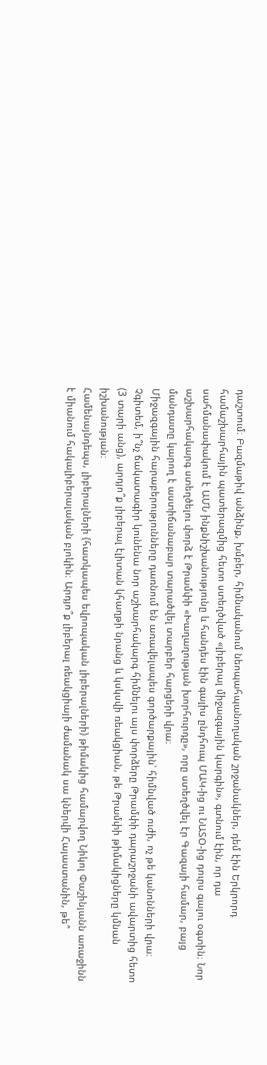դաշտում։ Բազմաթիվ անձինք, խմբեր, հիմնականում նեոպահպանողական շրջանակներ, դեմ էին Երկրորդ համաշխարհային պատերազմից հետո ստեղծված «լիբերալ միջազգային կարգին», գտնում էին, որ դա սահմանափակում է ԱՄՆ ինքնիշխանությունը և հանդես էին գալիս ընդհուպ ՄԱԿ-ից ու ՆԱՏՕ-ից դուրս գալու օգտին։ Նոր աշխարհակարգ ստեղծելու փորձ է Թրամփի «Խաղաղության խորհուրդը», որը ստեղծվել էր Գազայի համար, բայց մանդատը կարող է աստիճանաբար տարածվել տարբեր հարցերի վրա։
Միջազգային հարաբերությունները դառնում են առավելապես գործարքային՝ հիմնված ուժի, ոչ թե կանոնների վրա։ Չգիտեմ, ի՞նչ ճակատագիր կունենա նոր աշխարհակարգ հիմնելու այս փորձերը Թրամփի դարաշրջանի ավարտից հետո (3 տարի անց), արդյո՞ք լիբերալ էլիտան կհաղթի նրանց և կսկսվի ռեակցիան, թե Թրամփի թիմակիցները կմնան իշխանության։
Համենայնդեպս, լիբերալների (հատկապես եվրոպական լիբերալների) թիմակից համարվող Նիկոլ Փաշինյանն առաջինն է միանում հակալիբերալական բլոկին։ Արդյո՞ք լիբերալ ռեակցիայի ժամանակ սա կներվի Հայաստանին, թե՞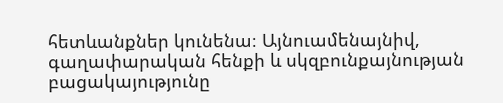հետևանքներ կունենա։ Այնուամենայնիվ, գաղափարական հենքի և սկզբունքայնության բացակայությունը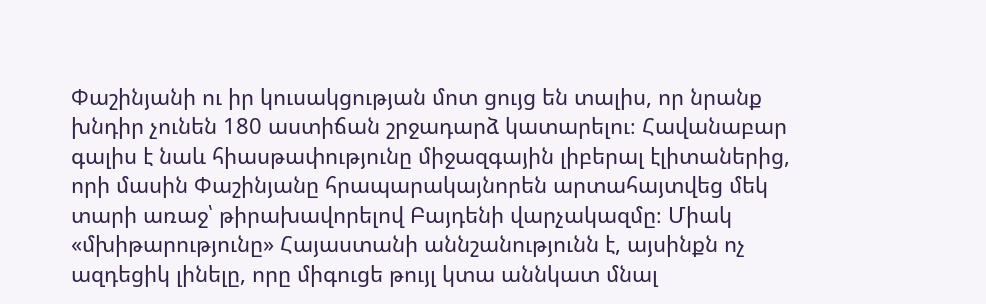Փաշինյանի ու իր կուսակցության մոտ ցույց են տալիս, որ նրանք խնդիր չունեն 180 աստիճան շրջադարձ կատարելու։ Հավանաբար գալիս է նաև հիասթափությունը միջազգային լիբերալ էլիտաներից, որի մասին Փաշինյանը հրապարակայնորեն արտահայտվեց մեկ տարի առաջ՝ թիրախավորելով Բայդենի վարչակազմը։ Միակ «մխիթարությունը» Հայաստանի աննշանությունն է, այսինքն ոչ ազդեցիկ լինելը, որը միգուցե թույլ կտա աննկատ մնալ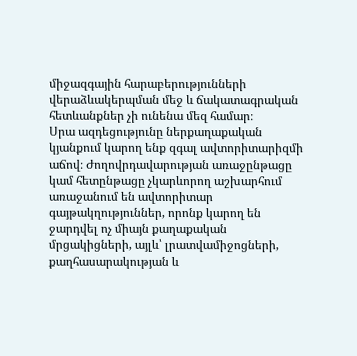միջազգային հարաբերությունների վերաձևակերպման մեջ և ճակատագրական հետևանքներ չի ունենա մեզ համար։
Սրա ազդեցությունը ներքաղաքական կյանքում կարող ենք զգալ ավտորիտարիզմի աճով։ Ժողովրդավարության առաջընթացը կամ հետընթացը չկարևորող աշխարհում առաջանում են ավտորիտար գայթակղություններ, որոնք կարող են ջարդվել ոչ միայն քաղաքական մրցակիցների, այլև՝ լրատվամիջոցների, քաղհասարակության և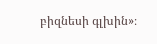բիզնեսի գլխին»։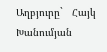Աղբյուրը`   Հայկ Խանումյան